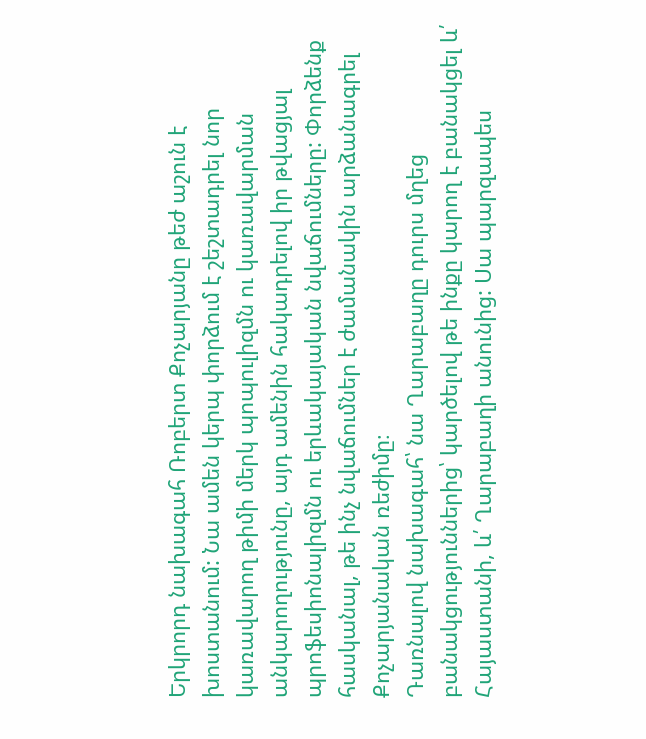Երկրորդ նախագահ Ռոբերտ Քոչարյանը թեժ աշուն է խոստանում: Նա ամեն կերպ փորձում է շեշտադրել նոր կառավարող թիմի մերկ պոպուլիզմն ու կառավարման անկարողությունը, այդ ամենին հակադրելով իր թվացյալ պրոֆեսիոնալիզմն ու երևակայական նվաճումները: Փորձենք հասկանալ, թե ինչ նվաճումներ է ժամանակին արձանագրել Քոչարյանական ռեժիմը։
Դառնալով նախագահ՝ նա Ղարաբաղը դուրս մղեց բանակցություններից՝ կարծելով թե ինքը կարող է բանակցել և՛ Հայաստանի, և՛ Ղարաբաղի անունից: Սա պարզապես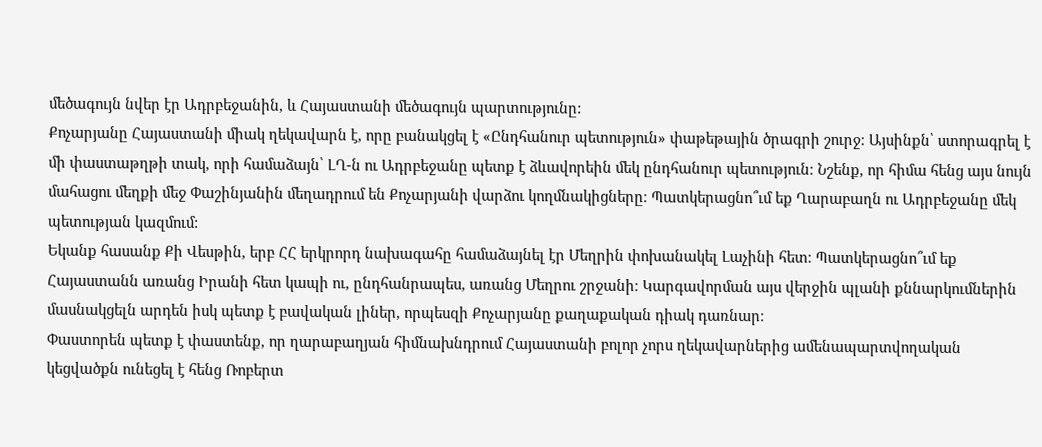մեծագույն նվեր էր Ադրբեջանին, և Հայաստանի մեծագույն պարտությունը:
Քոչարյանը Հայաստանի միակ ղեկավարն է, որը բանակցել է «Ընդհանուր պետություն» փաթեթային ծրագրի շուրջ։ Այսինքն՝ ստորագրել է մի փաստաթղթի տակ, որի համաձայն՝ ԼՂ-ն ու Ադրբեջանը պետք է ձևավորեին մեկ ընդհանուր պետություն։ Նշենք, որ հիմա հենց այս նույն մահացու մեղքի մեջ Փաշինյանին մեղադրում են Քոչարյանի վարձու կողմնակիցները։ Պատկերացնո՞ւմ եք Ղարաբաղն ու Ադրբեջանը մեկ պետության կազմում:
Եկանք հասանք Քի Վեսթին, երբ ՀՀ երկրորդ նախագահը համաձայնել էր Մեղրին փոխանակել Լաչինի հետ։ Պատկերացնո՞ւմ եք Հայաստանն առանց Իրանի հետ կապի ու, ընդհանրապես, առանց Մեղրու շրջանի։ Կարգավորման այս վերջին պլանի քննարկումներին մասնակցելն արդեն իսկ պետք է բավական լիներ, որպեսզի Քոչարյանը քաղաքական դիակ դառնար։
Փաստորեն պետք է փաստենք, որ ղարաբաղյան հիմնախնդրում Հայաստանի բոլոր չորս ղեկավարներից ամենապարտվողական կեցվածքն ունեցել է հենց Ռոբերտ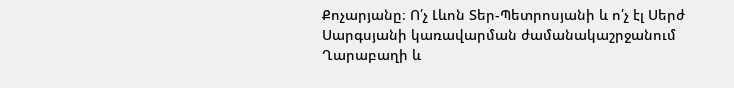Քոչարյանը։ Ո՛չ Լևոն Տեր-Պետրոսյանի և ո՛չ էլ Սերժ Սարգսյանի կառավարման ժամանակաշրջանում Ղարաբաղի և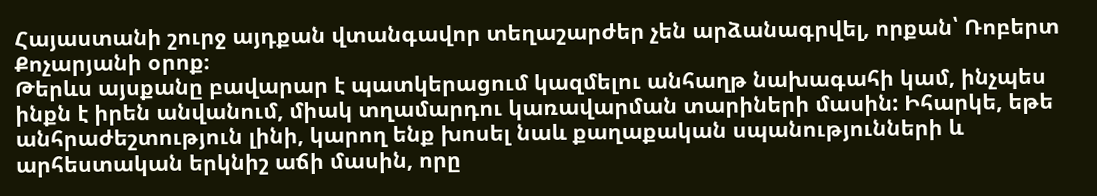Հայաստանի շուրջ այդքան վտանգավոր տեղաշարժեր չեն արձանագրվել, որքան՝ Ռոբերտ Քոչարյանի օրոք։
Թերևս այսքանը բավարար է պատկերացում կազմելու անհաղթ նախագահի կամ, ինչպես ինքն է իրեն անվանում, միակ տղամարդու կառավարման տարիների մասին: Իհարկե, եթե անհրաժեշտություն լինի, կարող ենք խոսել նաև քաղաքական սպանությունների և արհեստական երկնիշ աճի մասին, որը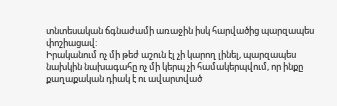տնտեսական ճգնաժամի առաջին իսկ հարվածից պարզապես փոշիացավ:
Իրականում ոչ մի թեժ աշուն էլ չի կարող լինել, պարզապես նախկին նախագահը ոչ մի կերպ չի համակերպվում, որ ինքը քաղաքական դիակ է ու ավարտված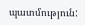պատմություն: